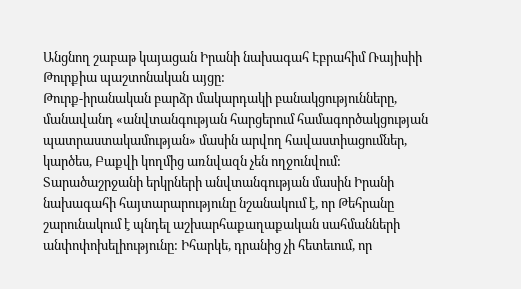Անցնող շաբաթ կայացան Իրանի նախագահ Էբրահիմ Ռայիսիի Թուրքիա պաշտոնական այցը:
Թուրք-իրանական բարձր մակարդակի բանակցությունները, մանավանդ «անվտանգության հարցերում համագործակցության պատրաստակամության» մասին արվող հավաստիացումներ, կարծես, Բաքվի կողմից առնվազն չեն ողջունվում: Տարածաշրջանի երկրների անվտանգության մասին Իրանի նախագահի հայտարարությունը նշանակում է, որ Թեհրանը շարունակում է պնդել աշխարհաքաղաքական սահմանների անփոփոխելիությունը: Իհարկե, դրանից չի հետեւում, որ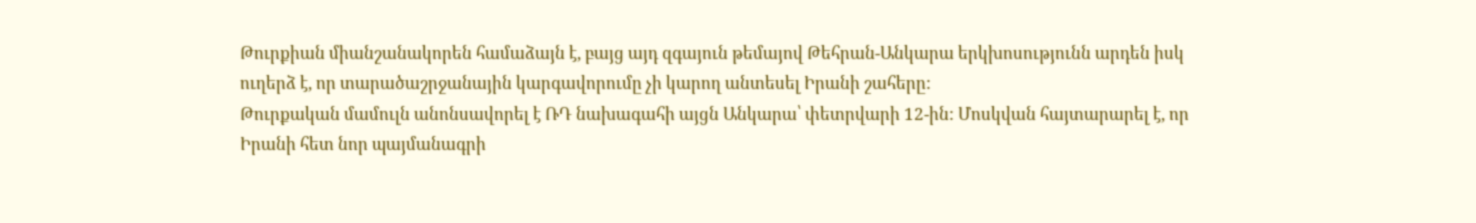Թուրքիան միանշանակորեն համաձայն է, բայց այդ զգայուն թեմայով Թեհրան-Անկարա երկխոսությունն արդեն իսկ ուղերձ է, որ տարածաշրջանային կարգավորումը չի կարող անտեսել Իրանի շահերը:
Թուրքական մամուլն անոնսավորել է ՌԴ նախագահի այցն Անկարա՝ փետրվարի 12-ին: Մոսկվան հայտարարել է, որ Իրանի հետ նոր պայմանագրի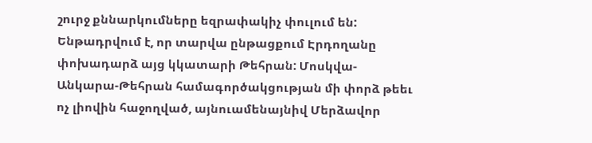շուրջ քննարկումները եզրափակիչ փուլում են: Ենթադրվում է, որ տարվա ընթացքում Էրդողանը փոխադարձ այց կկատարի Թեհրան: Մոսկվա-Անկարա-Թեհրան համագործակցության մի փորձ թեեւ ոչ լիովին հաջողված, այնուամենայնիվ Մերձավոր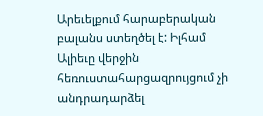Արեւելքում հարաբերական բալանս ստեղծել է: Իլհամ Ալիեւը վերջին հեռուստահարցազրույցում չի անդրադարձել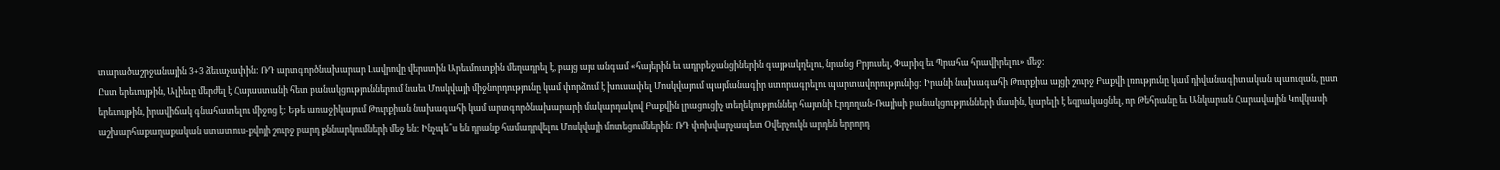տարածաշրջանային 3+3 ձեւաչափին: ՌԴ արտգործնախարար Լավրովը վերստին Արեւմուտքին մեղադրել է, բայց այս անգամ «հայերին եւ ադրբեջանցիներին գայթակղելու, նրանց Բրյուսել, Փարիզ եւ Պրահա հրավիրելու» մեջ:
Ըստ երեւույթին, Ալիեւը մերժել է Հայաստանի հետ բանակցություններում նաեւ Մոսկվայի միջնորդությունը կամ փորձում է խուսափել Մոսկվայում պայմանագիր ստորագրելու պարտավորությունից: Իրանի նախագահի Թուրքիա այցի շուրջ Բաքվի լռությունը կամ դիվանագիտական պաուզան, ըստ երեւույթին, իրավիճակ գնահատելու միջոց է: Եթե առաջիկայում Թուրքիան նախագահի կամ արտգործնախարարի մակարդակով Բաքվին լրացուցիչ տեղեկություններ հայտնի Էրդողան-Ռայիսի բանակցությունների մասին, կարելի է եզրակացնել, որ Թեհրանը եւ Անկարան Հարավային Կովկասի աշխարհաքաղաքական ստատուս-քվոյի շուրջ բարդ քննարկումների մեջ են: Ինչպե՞ս են դրանք համադրվելու Մոսկվայի մոտեցումներին: ՌԴ փոխվարչապետ Օվերչուկն արդեն երրորդ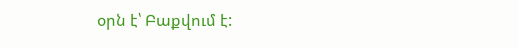օրն է՝ Բաքվում է: